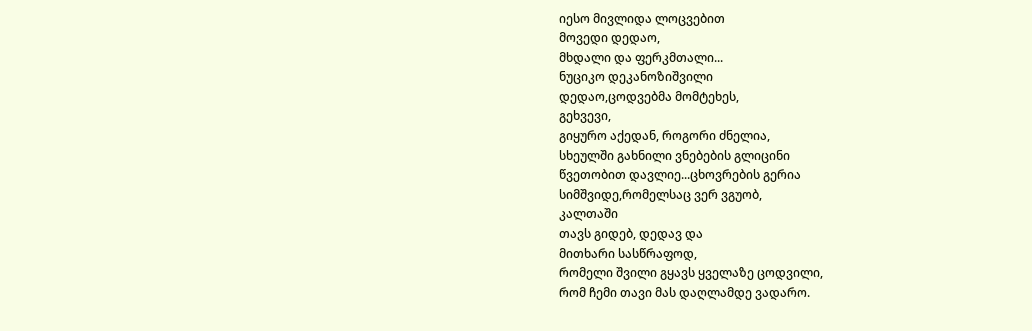იესო მივლიდა ლოცვებით
მოვედი დედაო,
მხდალი და ფერკმთალი...
ნუციკო დეკანოზიშვილი
დედაო,ცოდვებმა მომტეხეს,
გეხვევი,
გიყურო აქედან, როგორი ძნელია,
სხეულში გახნილი ვნებების გლიცინი
წვეთობით დავლიე...ცხოვრების გერია
სიმშვიდე,რომელსაც ვერ ვგუობ,
კალთაში
თავს გიდებ, დედავ და
მითხარი სასწრაფოდ,
რომელი შვილი გყავს ყველაზე ცოდვილი,
რომ ჩემი თავი მას დაღლამდე ვადარო.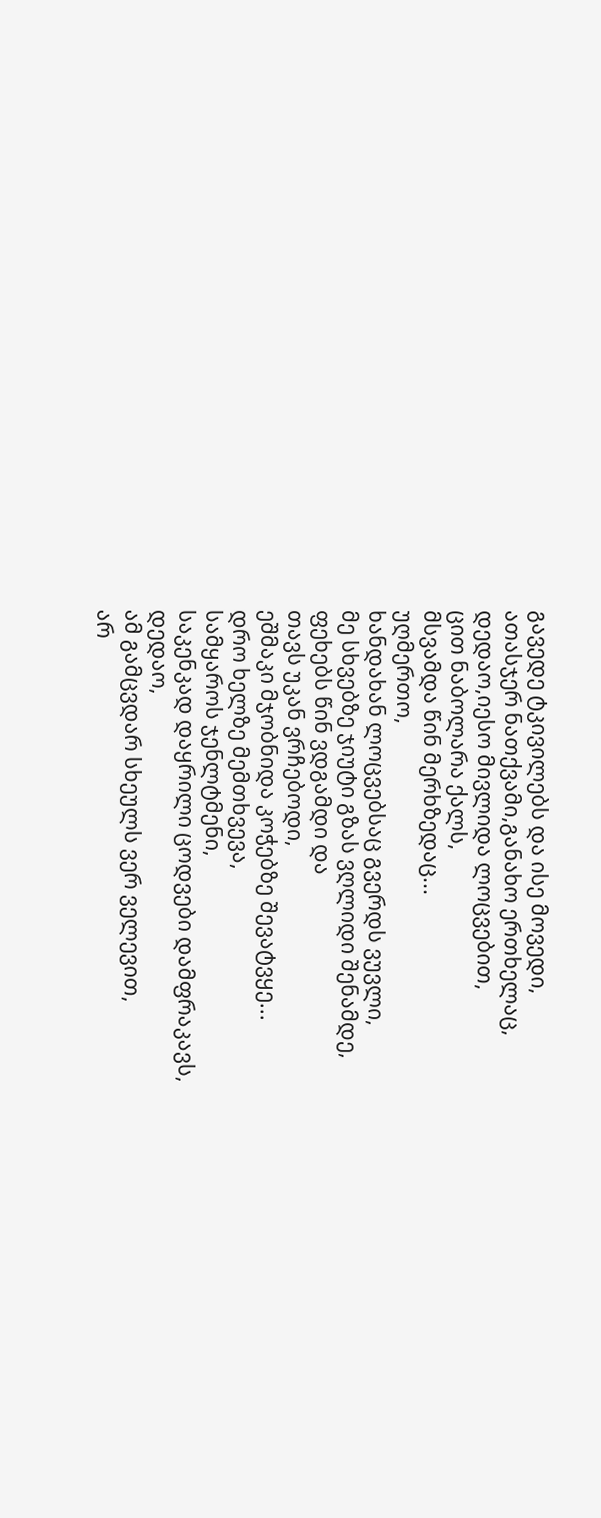გავედე ტკივილებს და ისე მოვედი,
ათასჯერ ნათქვამი,განახო ერთხელაც,
დედაო,იესო მივლიდა ლოცვებით,
ცით ნაბოლარა ქალს,
მსვამდა წინ მერხზედაც...
უღმერთო,
ხანდახან ლოცვებსაც გვერდს ვუვლი,
მე სხვებზე ჯიუტი გზას ვღლიდი შენამდე,
ფეხებს წინ ვდგამდი და
თავს უკან ვრჩებოდი,
ეშმაკი მჯობნიდა კოჭებზე შევატვყე...
დრო ხელზე მემთხვევა,
სამყაროს ჯენლტმენი,
საკენკად დაყრილი ცოდვები დამფრაკავს,
დედაო,
ამ გამცვდარ სხეულს ვერ ველევით,
არ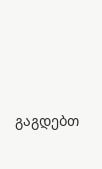გაგდებთ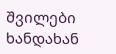შვილები ხანდახან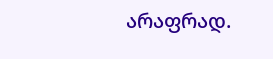არაფრად.